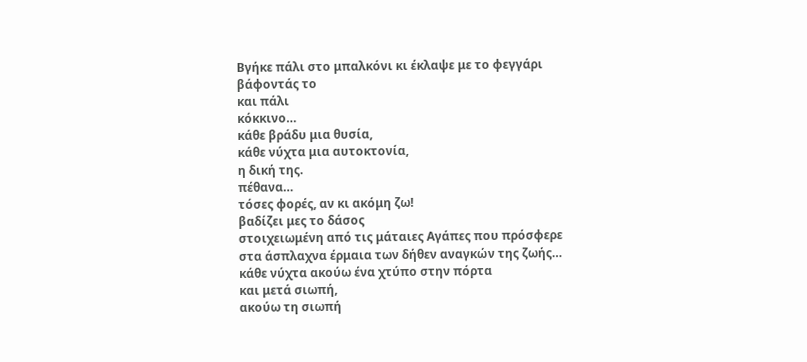Βγήκε πάλι στο μπαλκόνι κι έκλαψε με το φεγγάρι
βάφοντάς το
και πάλι
κόκκινο…
κάθε βράδυ μια θυσία,
κάθε νύχτα μια αυτοκτονία,
η δική της.
πέθανα…
τόσες φορές, αν κι ακόμη ζω!
βαδίζει μες το δάσος
στοιχειωμένη από τις μάταιες Αγάπες που πρόσφερε
στα άσπλαχνα έρμαια των δήθεν αναγκών της ζωής…
κάθε νύχτα ακούω ένα χτύπο στην πόρτα
και μετά σιωπή,
ακούω τη σιωπή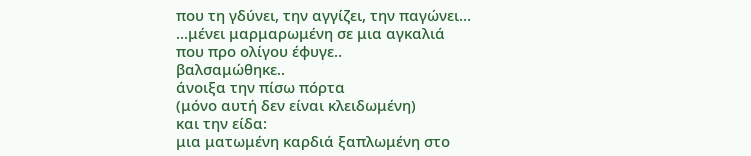που τη γδύνει, την αγγίζει, την παγώνει…
…μένει μαρμαρωμένη σε μια αγκαλιά
που προ ολίγου έφυγε..
βαλσαμώθηκε..
άνοιξα την πίσω πόρτα
(μόνο αυτή δεν είναι κλειδωμένη)
και την είδα:
μια ματωμένη καρδιά ξαπλωμένη στο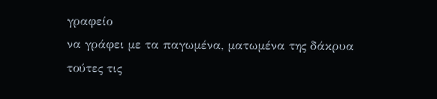γραφείο
να γράφει με τα παγωμένα, ματωμένα της δάκρυα
τούτες τις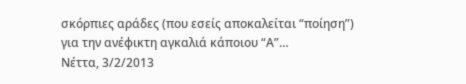σκόρπιες αράδες (που εσείς αποκαλείται “ποίηση”)
για την ανέφικτη αγκαλιά κάποιου “Α”…
Νέττα, 3/2/2013